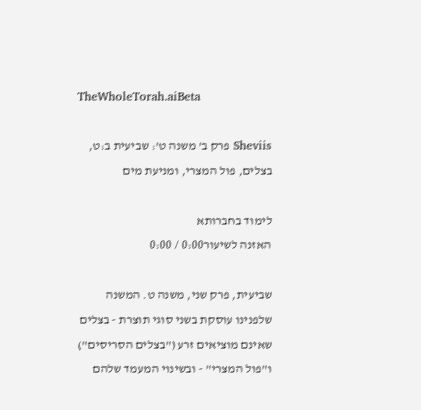TheWholeTorah.aiBeta

Sheviis פרק ב' משנה ט': שביעית ב:ט, בצלים, פול המצרי, ומניעת מים

לימוד בחברותא
האזנה לשיעור0:00 / 0:00

שביעית, פרק שני, משנה ט. המשנה שלפנינו עוסקת בשני סוגי תוצרת - בצלים שאינם מוציאים זרע ("בצלים הסריסים") ו"פול המצרי" - ובשינוי המעמד שלהם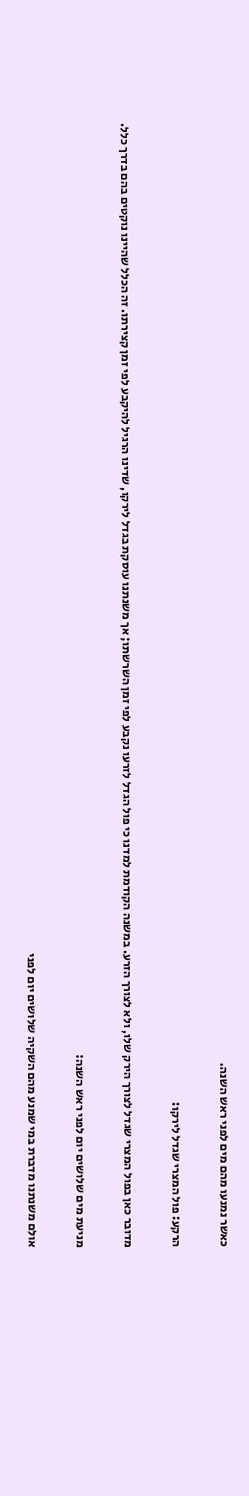כאשר נמנעו מהם מים לפני ראש השנה.

הרקע: פול המצרי שגדל לירקו:

מדובר כאן בפול המצרי שגדל לצורך הירק שלו, ולא לצורך הזרע. במשנה הקודמת למדנו כי פול הגדל לזרעו נקבע לפי זמן השרשתו; אך משנתנו עוסקת בגדל לירקו, שדינו הרגיל להיקבע לפי זמן קצירתו. זה הכלל שהיינו נוקטים בהם בדרך כלל.

מניעת מים שלושים יום לפני ראש השנה:

אולם משנתנו מדברת במי שמנע מהם השקיה שלושים יום לפני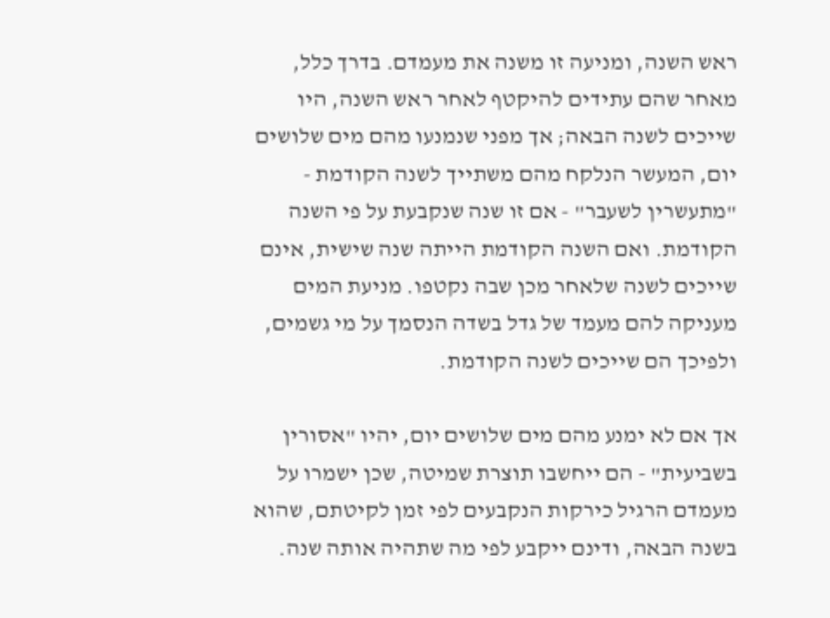ראש השנה, ומניעה זו משנה את מעמדם. בדרך כלל, מאחר שהם עתידים להיקטף לאחר ראש השנה, היו שייכים לשנה הבאה; אך מפני שנמנעו מהם מים שלושים יום, המעשר הנלקח מהם משתייך לשנה הקודמת - "מתעשרין לשעבר" - אם זו שנה שנקבעת על פי השנה הקודמת. ואם השנה הקודמת הייתה שנה שישית, אינם שייכים לשנה שלאחר מכן שבה נקטפו. מניעת המים מעניקה להם מעמד של גדל בשדה הנסמך על מי גשמים, ולפיכך הם שייכים לשנה הקודמת.

אך אם לא ימנע מהם מים שלושים יום, יהיו "אסורין בשביעית" - הם ייחשבו תוצרת שמיטה, שכן ישמרו על מעמדם הרגיל כירקות הנקבעים לפי זמן לקיטתם, שהוא בשנה הבאה, ודינם ייקבע לפי מה שתהיה אותה שנה.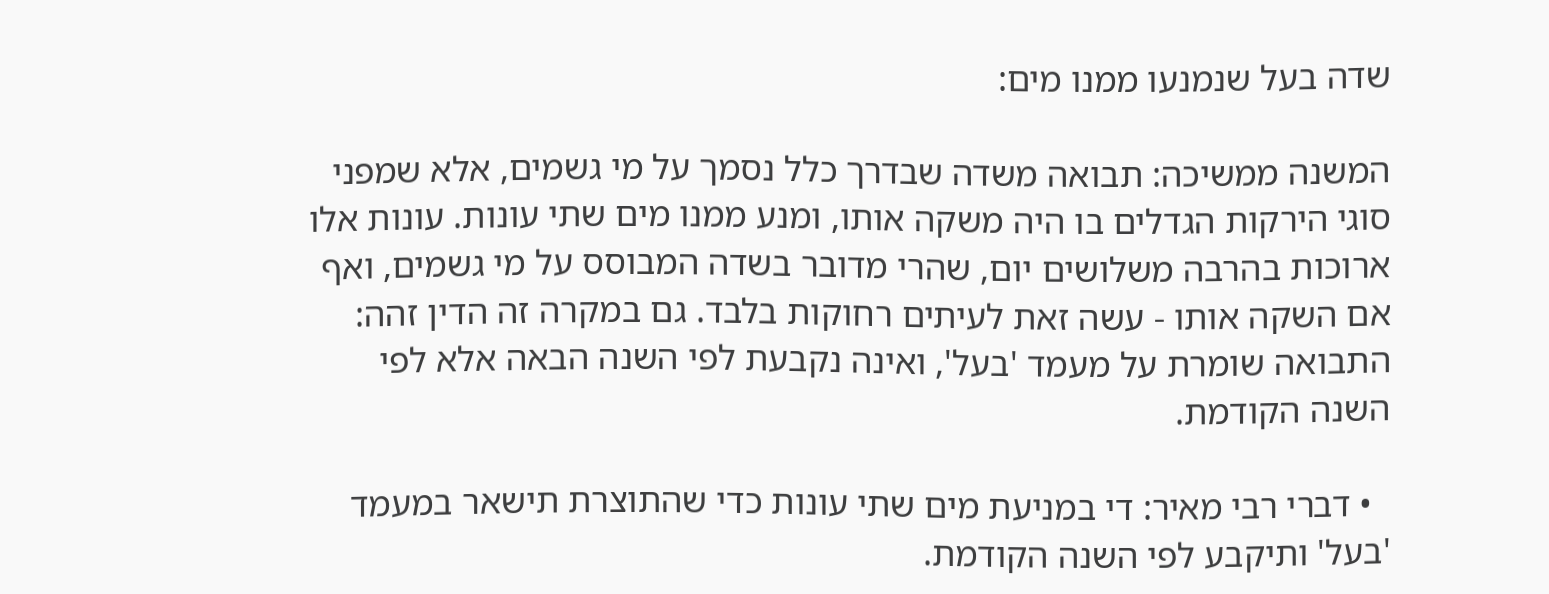שדה בעל שנמנעו ממנו מים:

המשנה ממשיכה: תבואה משדה שבדרך כלל נסמך על מי גשמים, אלא שמפני סוגי הירקות הגדלים בו היה משקה אותו, ומנע ממנו מים שתי עונות. עונות אלו ארוכות בהרבה משלושים יום, שהרי מדובר בשדה המבוסס על מי גשמים, ואף אם השקה אותו - עשה זאת לעיתים רחוקות בלבד. גם במקרה זה הדין זהה: התבואה שומרת על מעמד 'בעל', ואינה נקבעת לפי השנה הבאה אלא לפי השנה הקודמת.

  • דברי רבי מאיר: די במניעת מים שתי עונות כדי שהתוצרת תישאר במעמד 'בעל' ותיקבע לפי השנה הקודמת.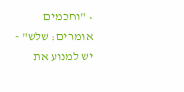• "וחכמים אומרים: שלש" - יש למנוע את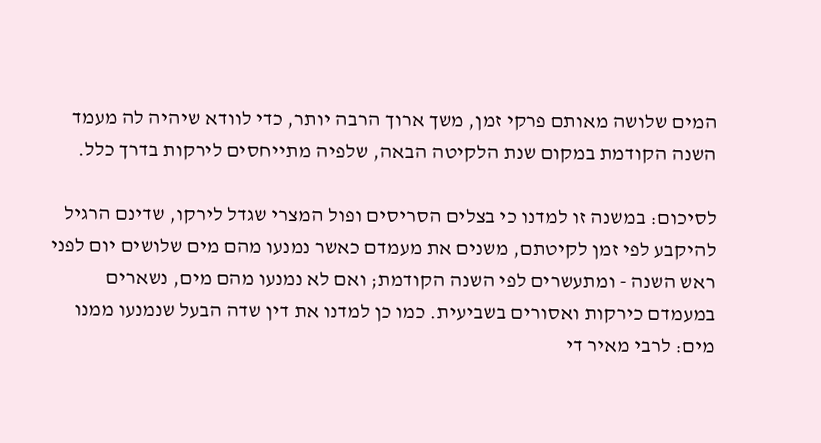המים שלושה מאותם פרקי זמן, משך ארוך הרבה יותר, כדי לוודא שיהיה לה מעמד השנה הקודמת במקום שנת הלקיטה הבאה, שלפיה מתייחסים לירקות בדרך כלל.

לסיכום: במשנה זו למדנו כי בצלים הסריסים ופול המצרי שגדל לירקו, שדינם הרגיל להיקבע לפי זמן לקיטתם, משנים את מעמדם כאשר נמנעו מהם מים שלושים יום לפני ראש השנה - ומתעשרים לפי השנה הקודמת; ואם לא נמנעו מהם מים, נשארים במעמדם כירקות ואסורים בשביעית. כמו כן למדנו את דין שדה הבעל שנמנעו ממנו מים: לרבי מאיר די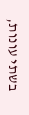בשתי עונות,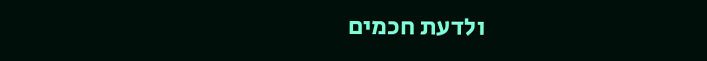ולדעת חכמים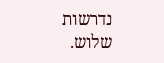נדרשות שלוש.